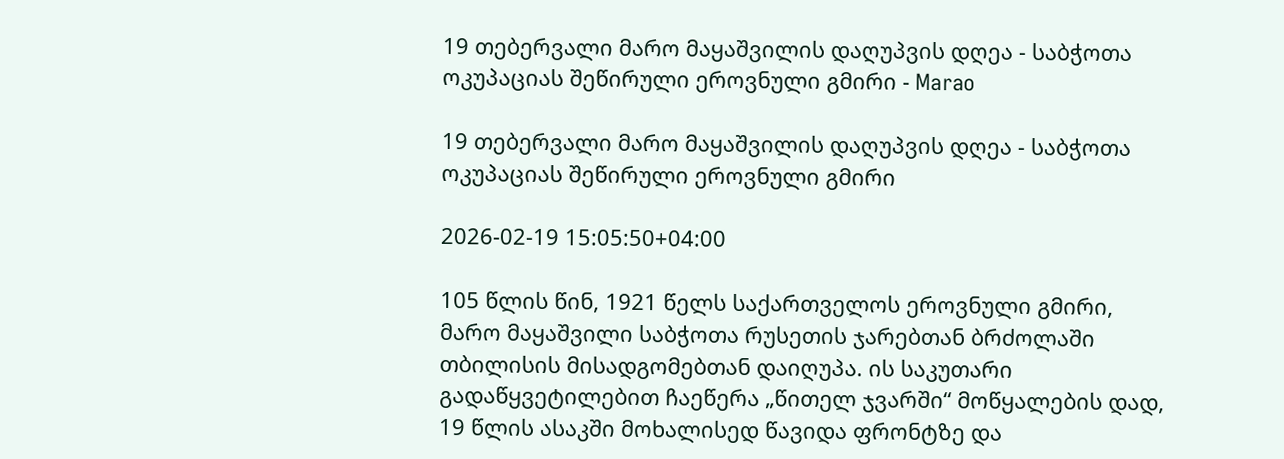19 თებერვალი მარო მაყაშვილის დაღუპვის დღეა - საბჭოთა ოკუპაციას შეწირული ეროვნული გმირი - Marao

19 თებერვალი მარო მაყაშვილის დაღუპვის დღეა - საბჭოთა ოკუპაციას შეწირული ეროვნული გმირი

2026-02-19 15:05:50+04:00

105 წლის წინ, 1921 წელს საქართველოს ეროვნული გმირი, მარო მაყაშვილი საბჭოთა რუსეთის ჯარებთან ბრძოლაში თბილისის მისადგომებთან დაიღუპა. ის საკუთარი გადაწყვეტილებით ჩაეწერა „წითელ ჯვარში“ მოწყალების დად, 19 წლის ასაკში მოხალისედ წავიდა ფრონტზე და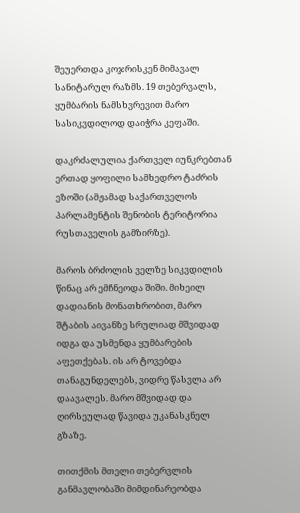შეუერთდა კოჯრისკენ მიმავალ სანიტარულ რაზმს. 19 თებერვალს, ყუმბარის ნამსხვრევით მარო სასიკვდილოდ დაიჭრა კეფაში.

დაკრძალულია ქართველ იუნკრებთან ერთად ყოფილი სამხედრო ტაძრის ეზოში (ამჟამად საქართველოს პარლამენტის შენობის ტერიტორია რუსთაველის გამზირზე).

მაროს ბრძოლის ველზე სიკვდილის წინაც არ ემჩნეოდა შიში. მიხეილ დადიანის მონათხრობით, მარო შტაბის აივანზე სრულიად მშვიდად იდგა და უსმენდა ყუმბარების აფეთქებას. ის არ ტოვებდა თანაგუნდელებს, ვიდრე წასვლა არ დაავალეს. მარო მშვიდად და ღირსეულად წავიდა უკანასკნელ გზაზე.

თითქმის მთელი თებერვლის განმავლობაში მიმდინარეობდა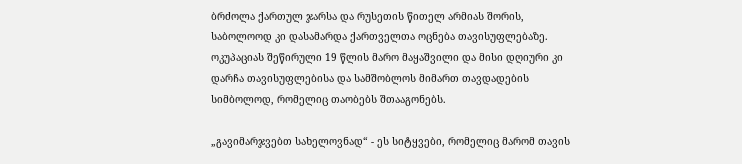ბრძოლა ქართულ ჯარსა და რუსეთის წითელ არმიას შორის, საბოლოოდ კი დასამარდა ქართველთა ოცნება თავისუფლებაზე. ოკუპაციას შეწირული 19 წლის მარო მაყაშვილი და მისი დღიური კი დარჩა თავისუფლებისა და სამშობლოს მიმართ თავდადების სიმბოლოდ, რომელიც თაობებს შთააგონებს.

„გავიმარჯვებთ სახელოვნად“ - ეს სიტყვები, რომელიც მარომ თავის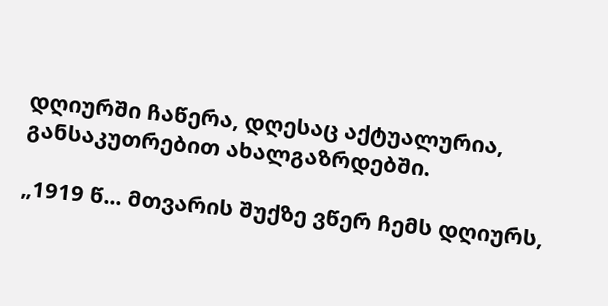დღიურში ჩაწერა, დღესაც აქტუალურია, განსაკუთრებით ახალგაზრდებში.

„1919 წ... მთვარის შუქზე ვწერ ჩემს დღიურს,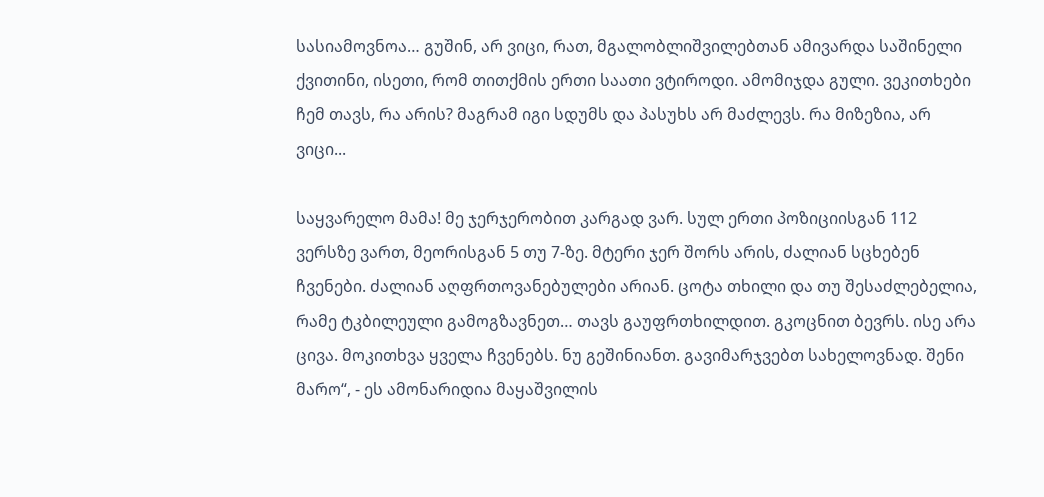სასიამოვნოა… გუშინ, არ ვიცი, რათ, მგალობლიშვილებთან ამივარდა საშინელი ქვითინი, ისეთი, რომ თითქმის ერთი საათი ვტიროდი. ამომიჯდა გული. ვეკითხები ჩემ თავს, რა არის? მაგრამ იგი სდუმს და პასუხს არ მაძლევს. რა მიზეზია, არ ვიცი...

საყვარელო მამა! მე ჯერჯერობით კარგად ვარ. სულ ერთი პოზიციისგან 112 ვერსზე ვართ, მეორისგან 5 თუ 7-ზე. მტერი ჯერ შორს არის, ძალიან სცხებენ ჩვენები. ძალიან აღფრთოვანებულები არიან. ცოტა თხილი და თუ შესაძლებელია, რამე ტკბილეული გამოგზავნეთ… თავს გაუფრთხილდით. გკოცნით ბევრს. ისე არა ცივა. მოკითხვა ყველა ჩვენებს. ნუ გეშინიანთ. გავიმარჯვებთ სახელოვნად. შენი მარო“, - ეს ამონარიდია მაყაშვილის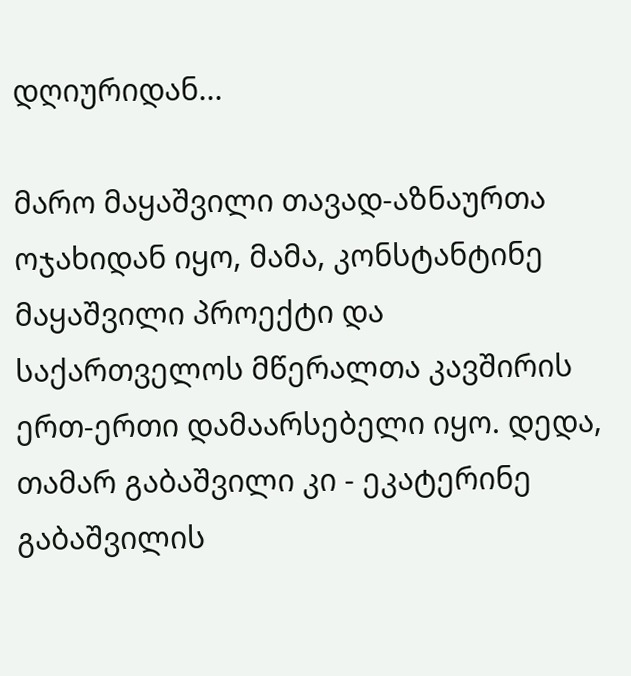დღიურიდან...

მარო მაყაშვილი თავად-აზნაურთა ოჯახიდან იყო, მამა, კონსტანტინე მაყაშვილი პროექტი და საქართველოს მწერალთა კავშირის ერთ-ერთი დამაარსებელი იყო. დედა, თამარ გაბაშვილი კი - ეკატერინე გაბაშვილის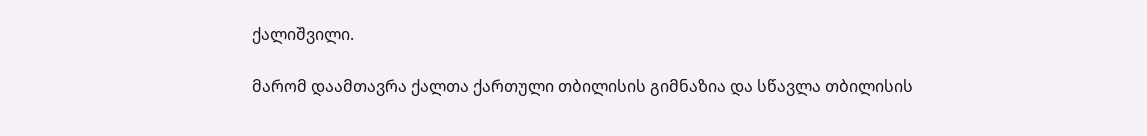ქალიშვილი.

მარომ დაამთავრა ქალთა ქართული თბილისის გიმნაზია და სწავლა თბილისის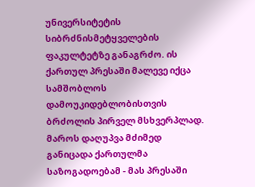უნივერსიტეტის სიბრძნისმეტყველების ფაკულტეტზე განაგრძო. ის ქართულ პრესაში მალევე იქცა სამშობლოს დამოუკიდებლობისთვის ბრძოლის პირველ მსხვერპლად. მაროს დაღუპვა მძიმედ განიცადა ქართულმა საზოგადოებამ - მას პრესაში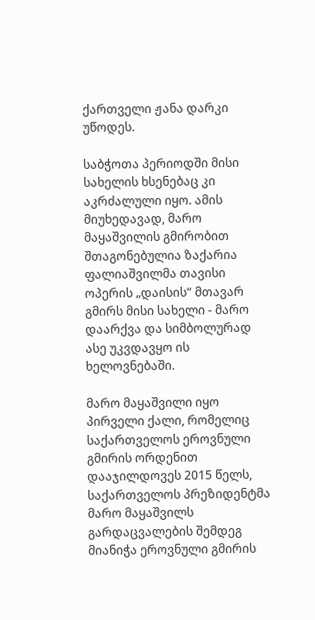ქართველი ჟანა დარკი უწოდეს.

საბჭოთა პერიოდში მისი სახელის ხსენებაც კი აკრძალული იყო. ამის მიუხედავად, მარო მაყაშვილის გმირობით შთაგონებულია ზაქარია ფალიაშვილმა თავისი ოპერის „დაისის“ მთავარ გმირს მისი სახელი - მარო დაარქვა და სიმბოლურად ასე უკვდავყო ის ხელოვნებაში.

მარო მაყაშვილი იყო პირველი ქალი, რომელიც საქართველოს ეროვნული გმირის ორდენით დააჯილდოვეს 2015 წელს, საქართველოს პრეზიდენტმა მარო მაყაშვილს გარდაცვალების შემდეგ მიანიჭა ეროვნული გმირის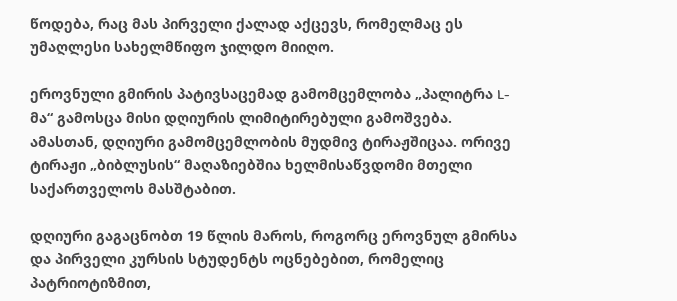წოდება, რაც მას პირველი ქალად აქცევს, რომელმაც ეს უმაღლესი სახელმწიფო ჯილდო მიიღო.

ეროვნული გმირის პატივსაცემად გამომცემლობა „პალიტრა L-მა“ გამოსცა მისი დღიურის ლიმიტირებული გამოშვება. ამასთან, დღიური გამომცემლობის მუდმივ ტირაჟშიცაა. ორივე ტირაჟი „ბიბლუსის“ მაღაზიებშია ხელმისაწვდომი მთელი საქართველოს მასშტაბით.

დღიური გაგაცნობთ 19 წლის მაროს, როგორც ეროვნულ გმირსა და პირველი კურსის სტუდენტს ოცნებებით, რომელიც პატრიოტიზმით,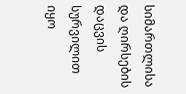სიმართლისა და ღირსების დაცვის სურვილით იყო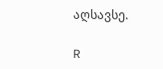აღსავსე.

R